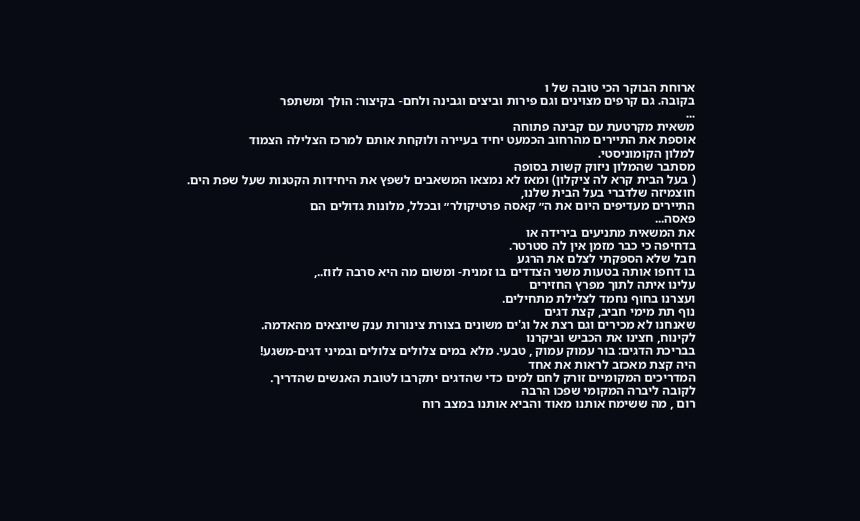ארוחת הבוקר הכי טובה של ו
בקובה. גם קרפים מצוינים וגם פירות וביצים וגבינה ולחם- בקיצור: הולך ומשתפר
...
משאית מקרטעת עם קבינה פתוחה
אוספת את התיירים מהרחוב הכמעט יחיד בעיירה ולוקחת אותם למרכז הצלילה הצמוד
למלון הקומוניסטי.
מסתבר שהמלון ניזוק קשות בסופה
( בעל הבית קרא לה ציקלון) ומאז לא נמצאו המשאבים לשפץ את היחידות הקטנות שעל שפת הים.
חוצמיזה שלדברי בעל הבית שלנו,
התיירים מעדיפים היום את ה״ קאסה פרטיקולר״ ובכלל, מלונות גדולים הם
פאסה...
את המשאית מתניעים בירידה או
בדחיפה כי כבר מזמן אין לה סטרטר.
חבל שלא הספקתי לצלם את הרגע
בו דחפו אותה בטעות משני הצדדים בו זמנית- ומשום מה היא סרבה לזוז..,
עלינו איתה לתוך מפרץ החזירים
ועצרנו בחוף נחמד לצלילת מתחילים.
נוף תת מימי חביב, קצת דגים
שאנחנו לא מכירים וגם רצת אל וג'ים משונים בצורת צינורות ענק שיוצאים מהאדמה.
לקינוח, חצינו את הכביש וביקרנו
בבריכת הדגים: בור עמוק עמוק , טבעי. מלא במים צלולים צלולים ובמיני דגים-משגע!
היה קצת מאכזב לראות את אחד
המדריכים המקומיים זורק לחם למים כדי שהדגים יתקרבו לטובת האנשים שהדריך.
לקובה ליברה המקומי שפכו הרבה
רום , מה ששימח אותנו מאוד והביא אותנו במצב רוח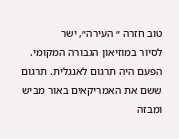טוב חזרה ״ העירה״, ישר
לסיור במוזיאון הגבורה המקומי.
הפעם היה תרגום לאנגלית. תרגום
ששם את האמריקאים באור מביש ומבזה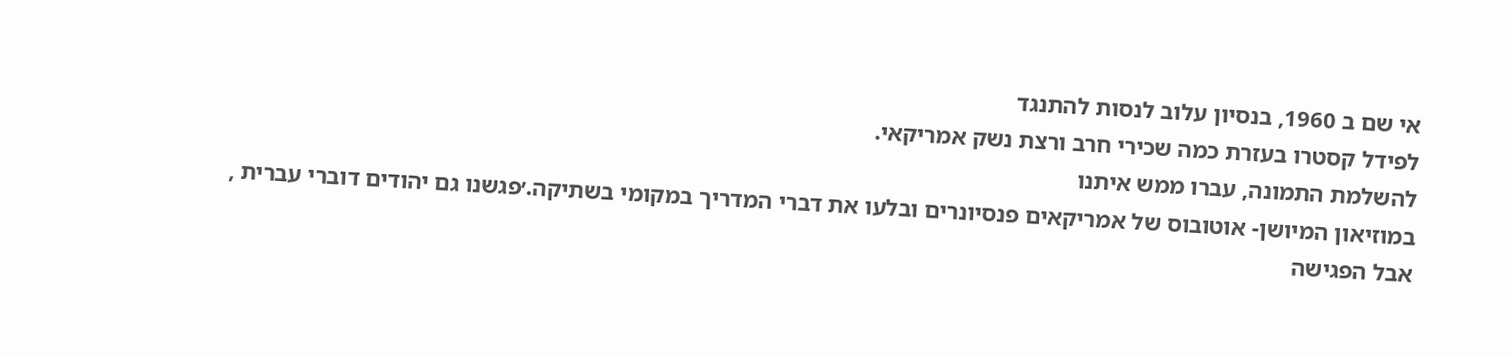אי שם ב 1960, בנסיון עלוב לנסות להתנגד
לפידל קסטרו בעזרת כמה שכירי חרב ורצת נשק אמריקאי.
להשלמת התמונה, עברו ממש איתנו
במוזיאון המיושן- אוטובוס של אמריקאים פנסיונרים ובלעו את דברי המדריך במקומי בשתיקה.׳פגשנו גם יהודים דוברי עברית ,
אבל הפגישה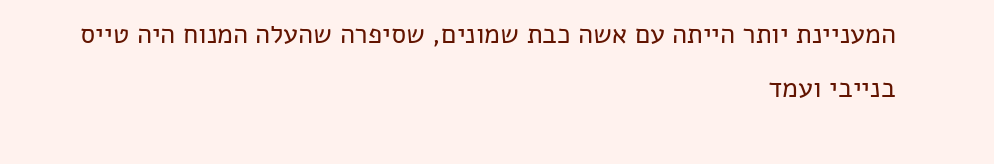המעניינת יותר הייתה עם אשה כבת שמונים, שסיפרה שהעלה המנוח היה טייס בנייבי ועמד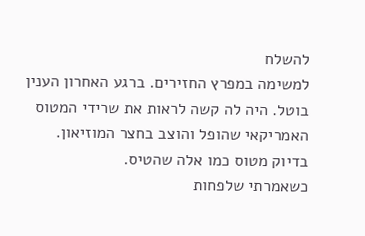להשלח
למשימה במפרץ החזירים. ברגע האחרון הענין בוטל. היה לה קשה לראות את שרידי המטוס
האמריקאי שהופל והוצב בחצר המוזיאון. בדיוק מטוס כמו אלה שהטיס.
כשאמרתי שלפחות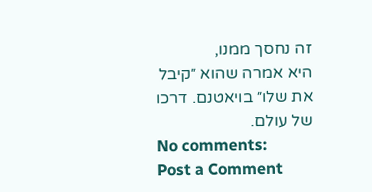זה נחסך ממנו,
היא אמרה שהוא ״קיבל את שלו״ בויאטנם. דרכו של עולם.
No comments:
Post a Comment